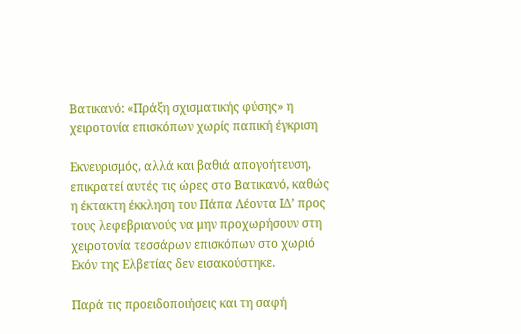Βατικανό: «Πράξη σχισματικής φύσης» η χειροτονία επισκόπων χωρίς παπική έγκριση

Εκνευρισμός, αλλά και βαθιά απογοήτευση, επικρατεί αυτές τις ώρες στο Βατικανό, καθώς η έκτακτη έκκληση του Πάπα Λέοντα ΙΔ’ προς τους λεφεβριανούς να μην προχωρήσουν στη χειροτονία τεσσάρων επισκόπων στο χωριό Εκόν της Ελβετίας δεν εισακούστηκε.

Παρά τις προειδοποιήσεις και τη σαφή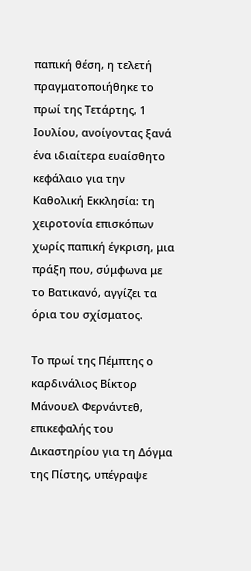παπική θέση, η τελετή πραγματοποιήθηκε το πρωί της Τετάρτης, 1 Ιουλίου, ανοίγοντας ξανά ένα ιδιαίτερα ευαίσθητο κεφάλαιο για την Καθολική Εκκλησία: τη χειροτονία επισκόπων χωρίς παπική έγκριση, μια πράξη που, σύμφωνα με το Βατικανό, αγγίζει τα όρια του σχίσματος.

Το πρωί της Πέμπτης ο καρδινάλιος Βίκτορ Μάνουελ Φερνάντεθ, επικεφαλής του Δικαστηρίου για τη Δόγμα της Πίστης, υπέγραψε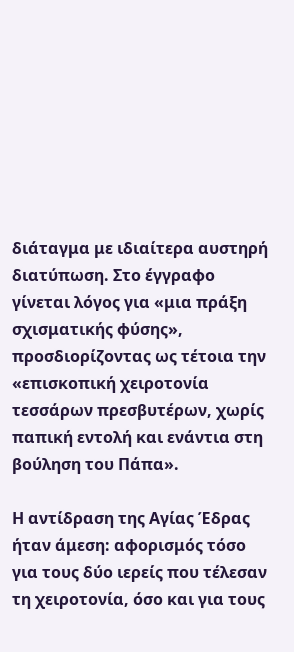διάταγμα με ιδιαίτερα αυστηρή διατύπωση. Στο έγγραφο γίνεται λόγος για «μια πράξη σχισματικής φύσης», προσδιορίζοντας ως τέτοια την «επισκοπική χειροτονία τεσσάρων πρεσβυτέρων, χωρίς παπική εντολή και ενάντια στη βούληση του Πάπα».

Η αντίδραση της Αγίας Έδρας ήταν άμεση: αφορισμός τόσο για τους δύο ιερείς που τέλεσαν τη χειροτονία, όσο και για τους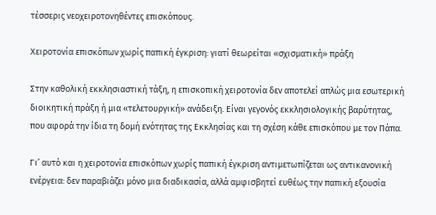τέσσερις νεοχειροτονηθέντες επισκόπους.

Χειροτονία επισκόπων χωρίς παπική έγκριση: γιατί θεωρείται «σχισματική» πράξη

Στην καθολική εκκλησιαστική τάξη, η επισκοπική χειροτονία δεν αποτελεί απλώς μια εσωτερική διοικητική πράξη ή μια «τελετουργική» ανάδειξη. Είναι γεγονός εκκλησιολογικής βαρύτητας, που αφορά την ίδια τη δομή ενότητας της Εκκλησίας και τη σχέση κάθε επισκόπου με τον Πάπα.

Γι’ αυτό και η χειροτονία επισκόπων χωρίς παπική έγκριση αντιμετωπίζεται ως αντικανονική ενέργεια: δεν παραβιάζει μόνο μια διαδικασία, αλλά αμφισβητεί ευθέως την παπική εξουσία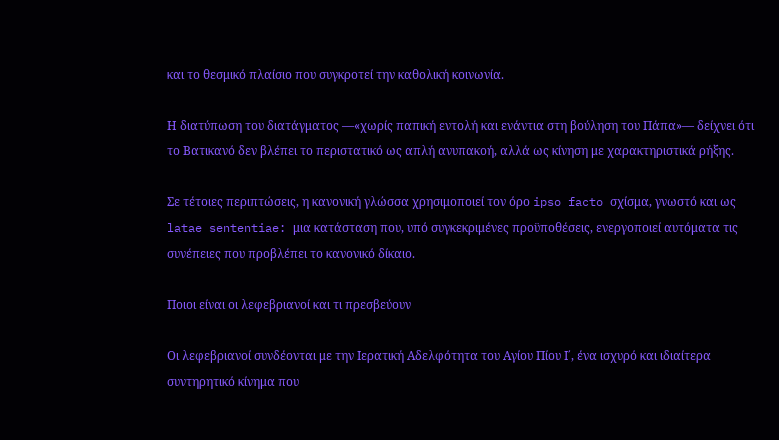και το θεσμικό πλαίσιο που συγκροτεί την καθολική κοινωνία.

Η διατύπωση του διατάγματος —«χωρίς παπική εντολή και ενάντια στη βούληση του Πάπα»— δείχνει ότι το Βατικανό δεν βλέπει το περιστατικό ως απλή ανυπακοή, αλλά ως κίνηση με χαρακτηριστικά ρήξης.

Σε τέτοιες περιπτώσεις, η κανονική γλώσσα χρησιμοποιεί τον όρο ipso facto σχίσμα, γνωστό και ως latae sententiae: μια κατάσταση που, υπό συγκεκριμένες προϋποθέσεις, ενεργοποιεί αυτόματα τις συνέπειες που προβλέπει το κανονικό δίκαιο.

Ποιοι είναι οι λεφεβριανοί και τι πρεσβεύουν

Οι λεφεβριανοί συνδέονται με την Ιερατική Αδελφότητα του Αγίου Πίου Ι΄, ένα ισχυρό και ιδιαίτερα συντηρητικό κίνημα που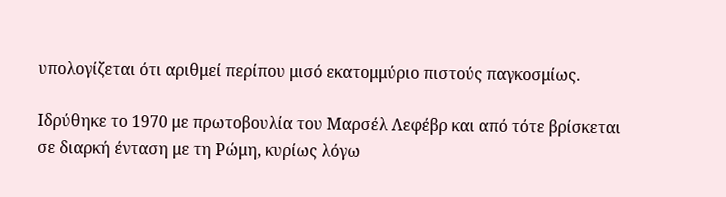υπολογίζεται ότι αριθμεί περίπου μισό εκατομμύριο πιστούς παγκοσμίως.

Ιδρύθηκε το 1970 με πρωτοβουλία του Μαρσέλ Λεφέβρ και από τότε βρίσκεται σε διαρκή ένταση με τη Ρώμη, κυρίως λόγω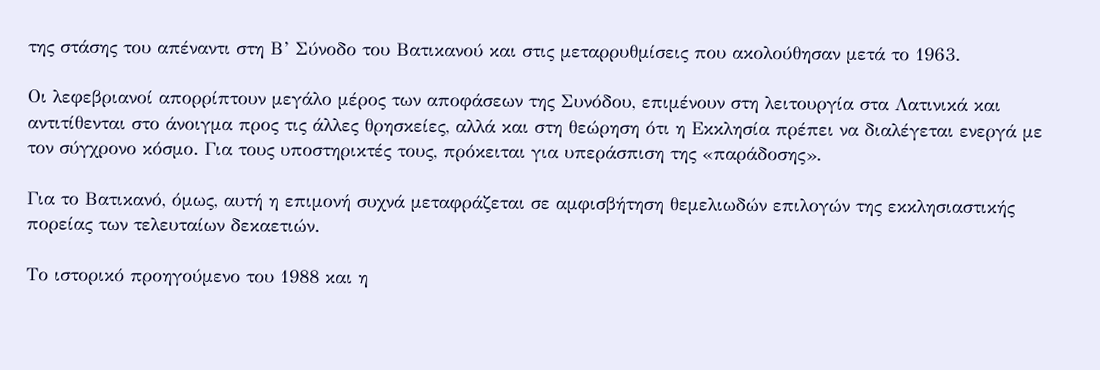της στάσης του απέναντι στη Β’ Σύνοδο του Βατικανού και στις μεταρρυθμίσεις που ακολούθησαν μετά το 1963.

Οι λεφεβριανοί απορρίπτουν μεγάλο μέρος των αποφάσεων της Συνόδου, επιμένουν στη λειτουργία στα Λατινικά και αντιτίθενται στο άνοιγμα προς τις άλλες θρησκείες, αλλά και στη θεώρηση ότι η Εκκλησία πρέπει να διαλέγεται ενεργά με τον σύγχρονο κόσμο. Για τους υποστηρικτές τους, πρόκειται για υπεράσπιση της «παράδοσης».

Για το Βατικανό, όμως, αυτή η επιμονή συχνά μεταφράζεται σε αμφισβήτηση θεμελιωδών επιλογών της εκκλησιαστικής πορείας των τελευταίων δεκαετιών.

Το ιστορικό προηγούμενο του 1988 και η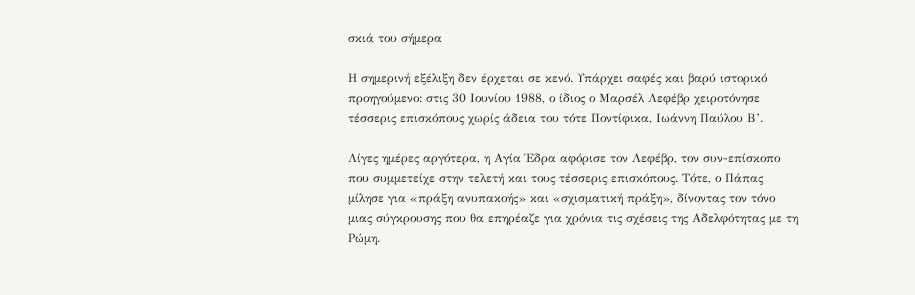σκιά του σήμερα

Η σημερινή εξέλιξη δεν έρχεται σε κενό. Υπάρχει σαφές και βαρύ ιστορικό προηγούμενο: στις 30 Ιουνίου 1988, ο ίδιος ο Μαρσέλ Λεφέβρ χειροτόνησε τέσσερις επισκόπους χωρίς άδεια του τότε Ποντίφικα, Ιωάννη Παύλου Β’.

Λίγες ημέρες αργότερα, η Αγία Έδρα αφόρισε τον Λεφέβρ, τον συν-επίσκοπο που συμμετείχε στην τελετή και τους τέσσερις επισκόπους. Τότε, ο Πάπας μίλησε για «πράξη ανυπακοής» και «σχισματική πράξη», δίνοντας τον τόνο μιας σύγκρουσης που θα επηρέαζε για χρόνια τις σχέσεις της Αδελφότητας με τη Ρώμη.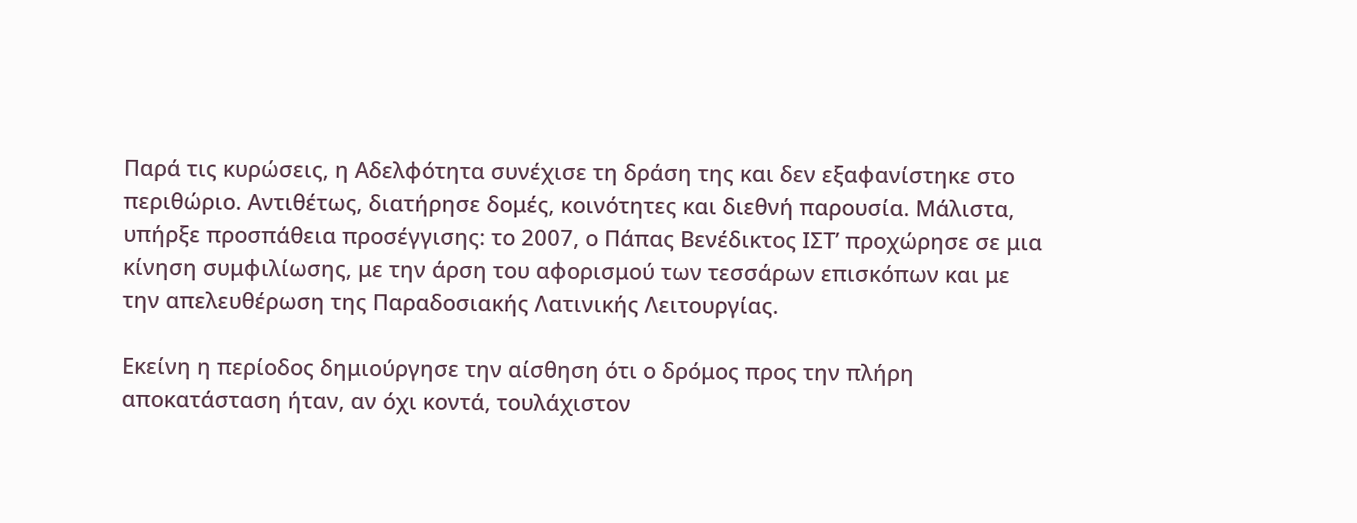Παρά τις κυρώσεις, η Αδελφότητα συνέχισε τη δράση της και δεν εξαφανίστηκε στο περιθώριο. Αντιθέτως, διατήρησε δομές, κοινότητες και διεθνή παρουσία. Μάλιστα, υπήρξε προσπάθεια προσέγγισης: το 2007, ο Πάπας Βενέδικτος ΙΣΤ’ προχώρησε σε μια κίνηση συμφιλίωσης, με την άρση του αφορισμού των τεσσάρων επισκόπων και με την απελευθέρωση της Παραδοσιακής Λατινικής Λειτουργίας.

Εκείνη η περίοδος δημιούργησε την αίσθηση ότι ο δρόμος προς την πλήρη αποκατάσταση ήταν, αν όχι κοντά, τουλάχιστον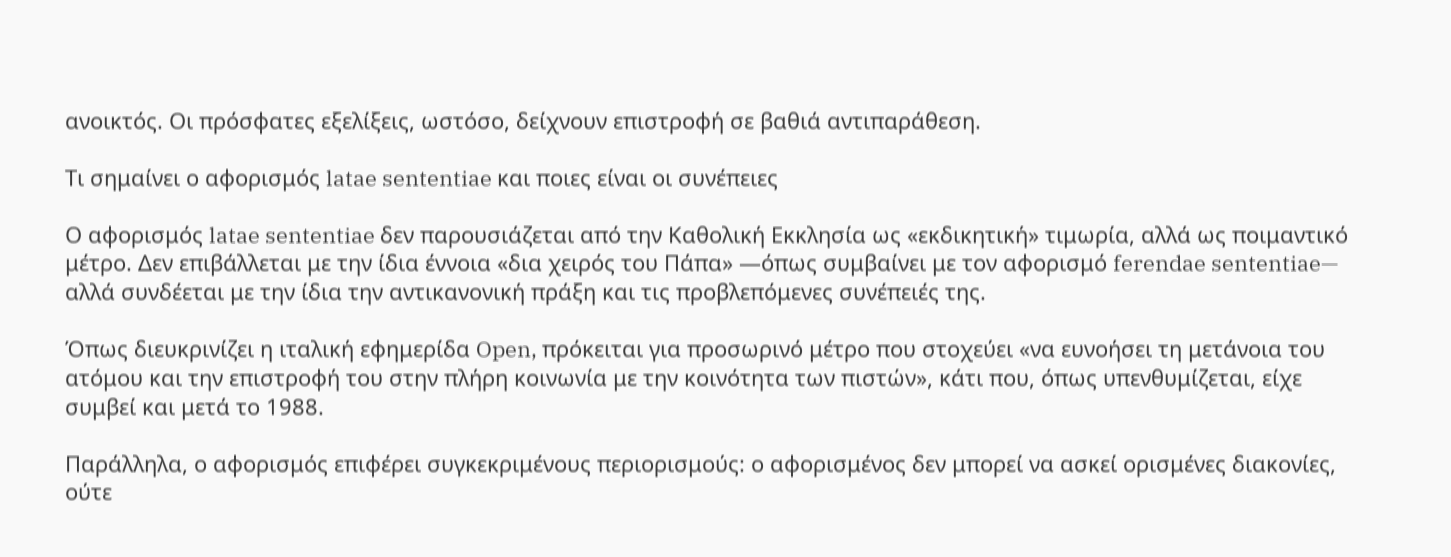ανοικτός. Οι πρόσφατες εξελίξεις, ωστόσο, δείχνουν επιστροφή σε βαθιά αντιπαράθεση.

Τι σημαίνει ο αφορισμός latae sententiae και ποιες είναι οι συνέπειες

Ο αφορισμός latae sententiae δεν παρουσιάζεται από την Καθολική Εκκλησία ως «εκδικητική» τιμωρία, αλλά ως ποιμαντικό μέτρο. Δεν επιβάλλεται με την ίδια έννοια «δια χειρός του Πάπα» —όπως συμβαίνει με τον αφορισμό ferendae sententiae— αλλά συνδέεται με την ίδια την αντικανονική πράξη και τις προβλεπόμενες συνέπειές της.

Όπως διευκρινίζει η ιταλική εφημερίδα Open, πρόκειται για προσωρινό μέτρο που στοχεύει «να ευνοήσει τη μετάνοια του ατόμου και την επιστροφή του στην πλήρη κοινωνία με την κοινότητα των πιστών», κάτι που, όπως υπενθυμίζεται, είχε συμβεί και μετά το 1988.

Παράλληλα, ο αφορισμός επιφέρει συγκεκριμένους περιορισμούς: ο αφορισμένος δεν μπορεί να ασκεί ορισμένες διακονίες, ούτε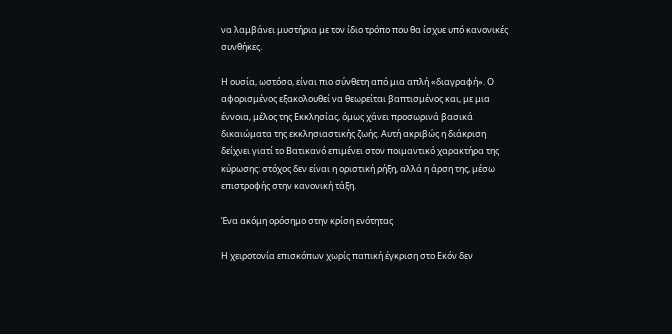να λαμβάνει μυστήρια με τον ίδιο τρόπο που θα ίσχυε υπό κανονικές συνθήκες.

Η ουσία, ωστόσο, είναι πιο σύνθετη από μια απλή «διαγραφή». Ο αφορισμένος εξακολουθεί να θεωρείται βαπτισμένος και, με μια έννοια, μέλος της Εκκλησίας, όμως χάνει προσωρινά βασικά δικαιώματα της εκκλησιαστικής ζωής. Αυτή ακριβώς η διάκριση δείχνει γιατί το Βατικανό επιμένει στον ποιμαντικό χαρακτήρα της κύρωσης: στόχος δεν είναι η οριστική ρήξη, αλλά η άρση της, μέσω επιστροφής στην κανονική τάξη.

Ένα ακόμη ορόσημο στην κρίση ενότητας

Η χειροτονία επισκόπων χωρίς παπική έγκριση στο Εκόν δεν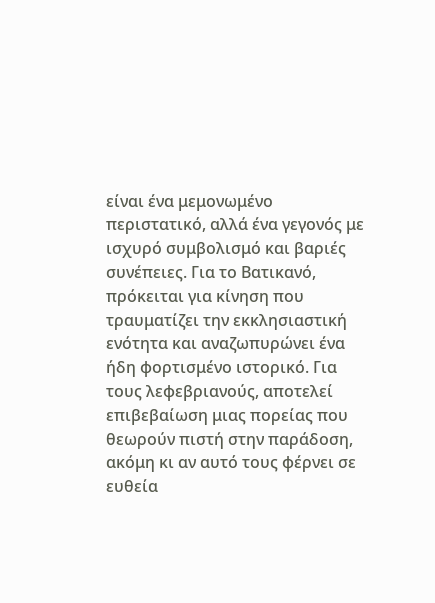είναι ένα μεμονωμένο περιστατικό, αλλά ένα γεγονός με ισχυρό συμβολισμό και βαριές συνέπειες. Για το Βατικανό, πρόκειται για κίνηση που τραυματίζει την εκκλησιαστική ενότητα και αναζωπυρώνει ένα ήδη φορτισμένο ιστορικό. Για τους λεφεβριανούς, αποτελεί επιβεβαίωση μιας πορείας που θεωρούν πιστή στην παράδοση, ακόμη κι αν αυτό τους φέρνει σε ευθεία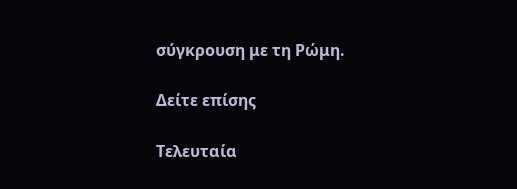σύγκρουση με τη Ρώμη.

Δείτε επίσης

Τελευταία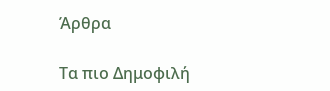Άρθρα

Τα πιο Δημοφιλή